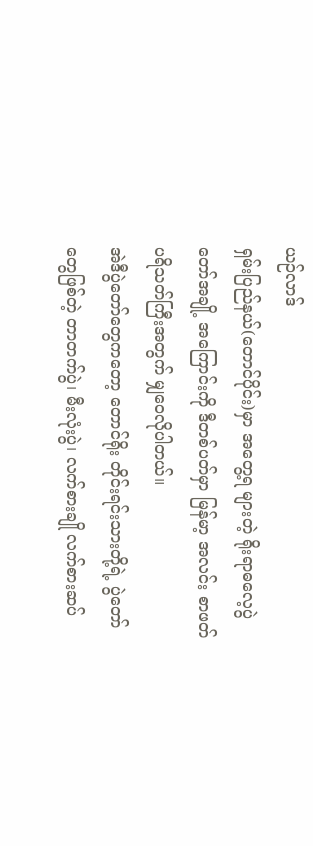ယဉ်လာဒ်
ရှမ်းပြည်နယ်(တောင်ပိုင်း)မှာ အတွေ့ရ များတဲ့ ရိုးရာဓလေ့ပွဲတော်အချို့ အကြောင်းကို ဒီတစ်ပတ်မှာ မြန်မာ့ အလင်း စာဖတ်ပရိသတ်ကြီးအတွက် မျှဝေလိုပါတယ်။
အဲဒီပွဲတော်တွေကတော့ တောင်ရိုး တိုင်းရင်းသားတို့ရဲ့ ပွဲတော်တွေဖြစ်တဲ့ တာတက်ပွဲ၊ မီးလုံးပွဲ၊ လက်စားချို လက်စားဆပ်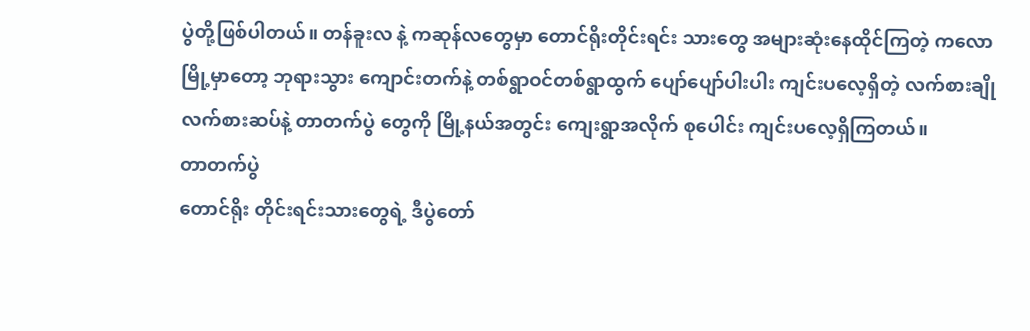ပွဲတို့ဖြစ်ပါတယ်။ တန်ခူးလ နဲ့ ကဆုန်လတွေမှာ တောင်ရိုးတိုင်းရင်း သားတွေ အများဆုံးနေထိုင်ကြတဲ့ ကလောမြို့မှာတော့ ဘုရားသွား ကျောင်းတက်နဲ့ တစ်ရွာဝင်တစ်ရွာထွက် ပျော်ပျော်ပါးပါး ကျင်းပလေ့ရှိတဲ့ လက်စားချို လက်စားဆပ်နဲ့ တာတက်ပွဲ တွေကို မြို့နယ်အတွင်း ကျေးရွာအလိုက် စုပေါင်း ကျင်းပလေ့ရှိကြတယ်။
တာတက်ပွဲ
တောင်ရိုး တိုင်းရင်းသားတွေရဲ့ ဒီပွဲတော်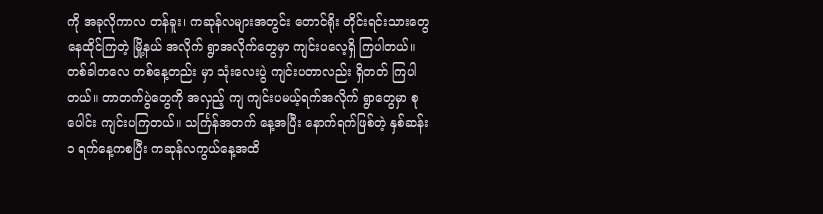ကို အခုလိုကာလ တန်ခူး၊ ကဆုန်လများအတွင်း တောင်ရိုး တိုင်းရင်းသားတွေ နေထိုင်ကြတဲ့ မြို့နယ် အလိုက် ရွာအလိုက်တွေမှာ ကျင်းပလေ့ရှိ ကြပါတယ်။ တစ်ခါတလေ တစ်နေ့တည်း မှာ သုံးလေးပွဲ ကျင်းပတာလည်း ရှိတတ် ကြပါတယ်။ တာတက်ပွဲတွေကို အလှည့် ကျ ကျင်းပမယ့်ရက်အလိုက် ရွာတွေမှာ စုပေါင်း ကျင်းပကြတယ်။ သင်္ကြန်အတက် နေ့အပြီး နောက်ရက်ဖြစ်တဲ့ နှစ်ဆန်း ၁ ရက်နေ့ကစပြီး ကဆုန်လကွယ်နေ့အထိ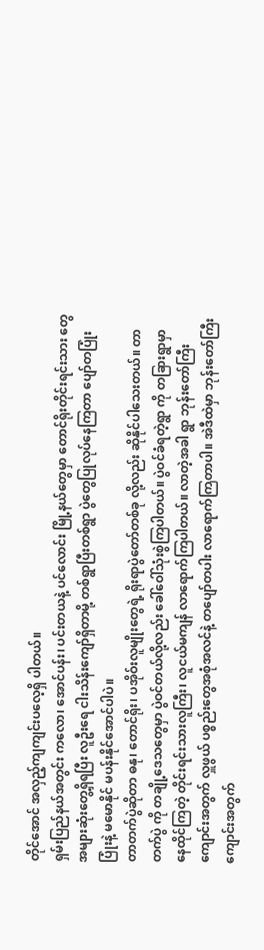တိုင်အောင် အလှည့်ကျကျင်းပလေ့ရှိ ပါတယ်။
ရှမ်းပြည်နယ်အတွင်း ကလော၊ အောင်ပန်း၊ ပင်းတယနဲ့ ပင်လောင်း မြို့နယ်တွေမှာ တောင်ရိုးတိုင်းရင်းသား တွေ အများဆုံးတွေ့ရှိရပြီး လူဦးရေ ငါးသိန်းကျော်ရှိတာမို့ တစ်ရွာပြီးတစ်ရွာ ပွဲတွေပြုလုပ်နေကြတာ ပျော်တပြုံးပြုံးနဲ့ မမောနိုင် မပန်းနိုင်အောင်ပါပဲ။
တာတက်ပွဲဆိုတာ ဓနု၊ တောင်ရိုး၊ ပအိုဝ်းလူမျိုးတွေရဲ့ ရိုးရာပွဲတော်တစ်ခု လို့လည်း ဆိုနိုင်ပါသေးတယ်။ တာတက်ပွဲ ကို တချို့ဒေသတွေမှာ ပွဲဝင်တယ်လို့လည်း ခေါ်ဝေါ်သုံးစွဲကြပါတယ်။ ပွဲဝင်ခံရတဲ့ရွာ ကို တခြားရွာမှာ နေထိုင်ကြတဲ့ တိုင်းရင်းသားလူကြီး၊ လူငယ်မကျန် လာရောက်ကြပါတယ်။ လာတဲ့အခါ ရွာ ဘုန်းတော်ကြီးကျောင်းအတွက် လှူဖွယ် ပစ္စည်းတွေအစုံအလင်နဲ့ တပျော်တပါး လာရောက်ကြတာပါ။ အဲဒီထဲမှာ ဘုန်းတော်ကြီးကျောင်းအတွက်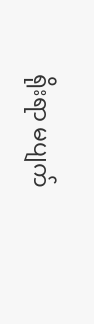ရိုးရာ မပျက်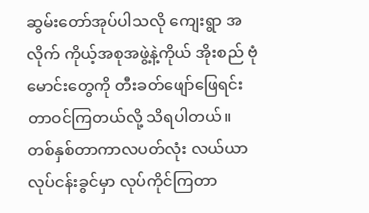ဆွမ်းတော်အုပ်ပါသလို ကျေးရွာ အလိုက် ကိုယ့်အစုအဖွဲ့နဲ့ကိုယ် အိုးစည် ဗုံမောင်းတွေကို တီးခတ်ဖျော်ဖြေရင်း တာဝင်ကြတယ်လို့ သိရပါတယ်။
တစ်နှစ်တာကာလပတ်လုံး လယ်ယာ လုပ်ငန်းခွင်မှာ လုပ်ကိုင်ကြတာ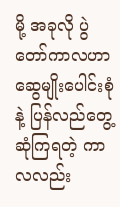မို့ အခုလို ပွဲတော်ကာလဟာ ဆွေမျိုးပေါင်းစုံနဲ့ ပြန်လည်တွေ့ဆုံကြရတဲ့ ကာလလည်း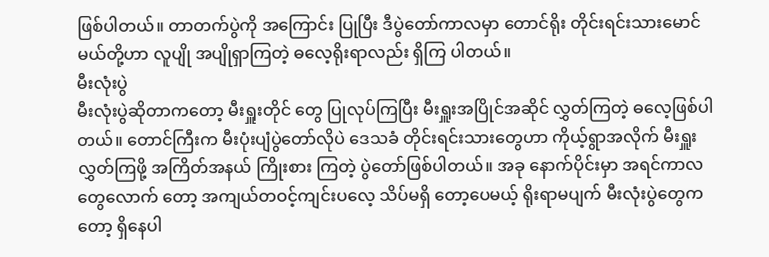ဖြစ်ပါတယ်။ တာတက်ပွဲကို အကြောင်း ပြုပြီး ဒီပွဲတော်ကာလမှာ တောင်ရိုး တိုင်းရင်းသားမောင်မယ်တို့ဟာ လူပျို အပျိုရှာကြတဲ့ ဓလေ့ရိုးရာလည်း ရှိကြ ပါတယ်။
မီးလုံးပွဲ
မီးလုံးပွဲဆိုတာကတော့ မီးရှူးတိုင် တွေ ပြုလုပ်ကြပြီး မီးရှူးအပြိုင်အဆိုင် လွှတ်ကြတဲ့ ဓလေ့ဖြစ်ပါတယ်။ တောင်ကြီးက မီးပုံးပျံပွဲတော်လိုပဲ ဒေသခံ တိုင်းရင်းသားတွေဟာ ကိုယ့်ရွာအလိုက် မီးရှူးလွှတ်ကြဖို့ အကြိတ်အနယ် ကြိုးစား ကြတဲ့ ပွဲတော်ဖြစ်ပါတယ်။ အခု နောက်ပိုင်းမှာ အရင်ကာလတွေလောက် တော့ အကျယ်တဝင့်ကျင်းပလေ့ သိပ်မရှိ တော့ပေမယ့် ရိုးရာမပျက် မီးလုံးပွဲတွေက တော့ ရှိနေပါ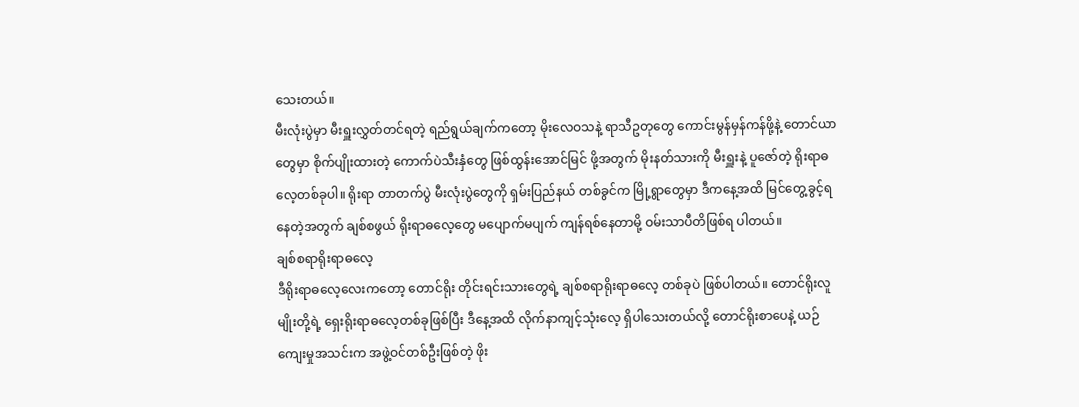သေးတယ်။
မီးလုံးပွဲမှာ မီးရှူးလွှတ်တင်ရတဲ့ ရည်ရွယ်ချက်ကတော့ မိုးလေဝသနဲ့ ရာသီဥတုတွေ ကောင်းမွန်မှန်ကန်ဖို့နဲ့ တောင်ယာတွေမှာ စိုက်ပျိုးထားတဲ့ ကောက်ပဲသီးနှံတွေ ဖြစ်ထွန်းအောင်မြင် ဖို့အတွက် မိုးနတ်သားကို မီးရှူးနဲ့ ပူဇော်တဲ့ ရိုးရာဓလေ့တစ်ခုပါ။ ရိုးရာ တာတက်ပွဲ မီးလုံးပွဲတွေကို ရှမ်းပြည်နယ် တစ်ခွင်က မြို့ရွာတွေမှာ ဒီကနေ့အထိ မြင်တွေ့ခွင့်ရနေတဲ့အတွက် ချစ်စဖွယ် ရိုးရာဓလေ့တွေ မပျောက်မပျက် ကျန်ရစ်နေတာမို့ ဝမ်းသာပီတိဖြစ်ရ ပါတယ်။
ချစ်စရာရိုးရာဓလေ့
ဒီရိုးရာဓလေ့လေးကတော့ တောင်ရိုး တိုင်းရင်းသားတွေရဲ့ ချစ်စရာရိုးရာဓလေ့ တစ်ခုပဲ ဖြစ်ပါတယ်။ တောင်ရိုးလူမျိုးတို့ရဲ့ ရှေးရိုးရာဓလေ့တစ်ခုဖြစ်ပြီး ဒီနေ့အထိ လိုက်နာကျင့်သုံးလေ့ ရှိပါသေးတယ်လို့ တောင်ရိုးစာပေနဲ့ ယဉ်ကျေးမှုအသင်းက အဖွဲ့ဝင်တစ်ဦးဖြစ်တဲ့ ဖိုး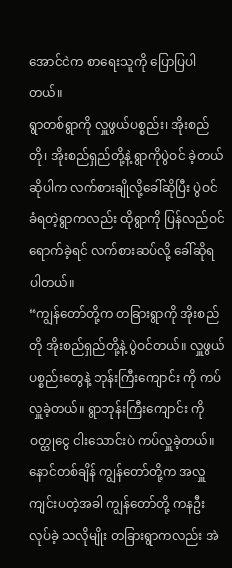အောင်ငဲက စာရေးသူကို ပြောပြပါတယ်။
ရွာတစ်ရွာကို လှူဖွယ်ပစ္စည်း၊ အိုးစည်တို၊ အိုးစည်ရှည်တို့နဲ့ ရွာကိုပွဲဝင် ခဲ့တယ်ဆိုပါက လက်စားချိုလို့ခေါ်ဆိုပြီး ပွဲဝင်ခံရတဲ့ရွာကလည်း ထိုရွာကို ပြန်လည်ဝင်ရောက်ခဲ့ရင် လက်စားဆပ်လို့ ခေါ်ဆိုရပါတယ်။
“ကျွန်တော်တို့က တခြားရွာကို အိုးစည်တို အိုးစည်ရှည်တို့နဲ့ ပွဲဝင်တယ်။ လှူဖွယ်ပစ္စည်းတွေနဲ့ ဘုန်းကြီးကျောင်း ကို ကပ်လှူခဲ့တယ်။ ရွာဘုန်းကြီးကျောင်း ကို ဝတ္ထုငွေ ငါးသောင်းပဲ ကပ်လှူခဲ့တယ်။ နောင်တစ်ချိန် ကျွန်တော်တို့က အလှူ ကျင်းပတဲ့အခါ ကျွန်တော်တို့ ကနဦးလုပ်ခဲ့ သလိုမျိုး တခြားရွာကလည်း အဲ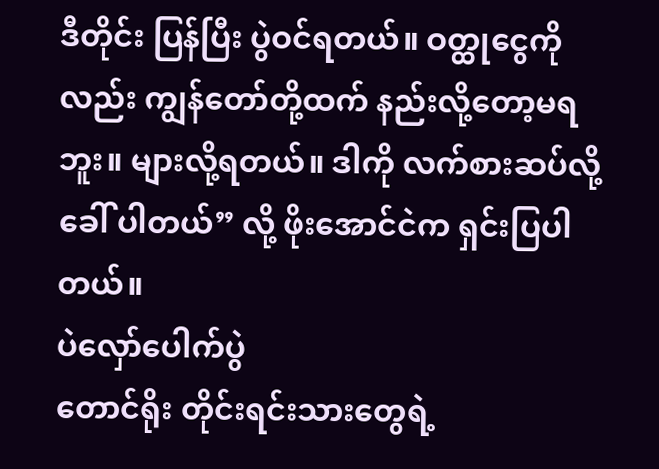ဒီတိုင်း ပြန်ပြီး ပွဲဝင်ရတယ်။ ဝတ္ထုငွေကိုလည်း ကျွန်တော်တို့ထက် နည်းလို့တော့မရဘူး။ များလို့ရတယ်။ ဒါကို လက်စားဆပ်လို့ခေါ် ပါတယ်” လို့ ဖိုးအောင်ငဲက ရှင်းပြပါတယ်။
ပဲလှော်ပေါက်ပွဲ
တောင်ရိုး တိုင်းရင်းသားတွေရဲ့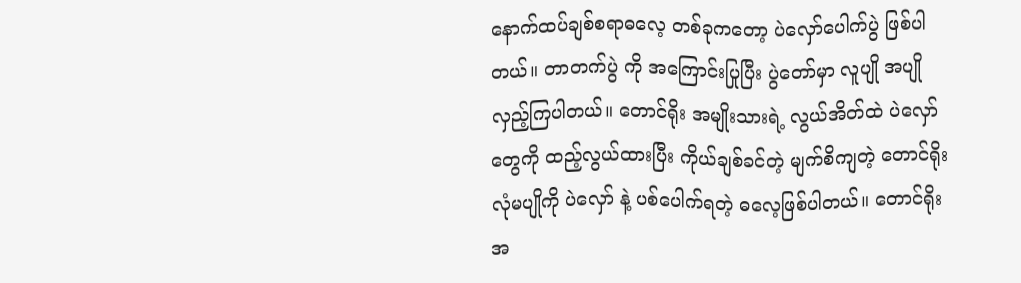နောက်ထပ်ချစ်စရာဓလေ့ တစ်ခုကတော့ ပဲလှော်ပေါက်ပွဲ ဖြစ်ပါတယ်။ တာတက်ပွဲ ကို အကြောင်းပြုပြီး ပွဲတော်မှာ လူပျို အပျို လှည့်ကြပါတယ်။ တောင်ရိုး အမျိုးသားရဲ့ လွယ်အိတ်ထဲ ပဲလှော်တွေကို ထည့်လွယ်ထားပြီး ကိုယ်ချစ်ခင်တဲ့ မျက်စိကျတဲ့ တောင်ရိုးလုံမပျိုကို ပဲလှော် နဲ့ ပစ်ပေါက်ရတဲ့ ဓလေ့ဖြစ်ပါတယ်။ တောင်ရိုးအ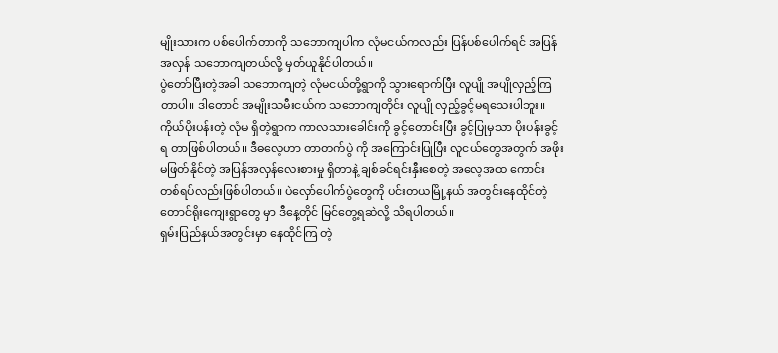မျိုးသားက ပစ်ပေါက်တာကို သဘောကျပါက လုံမငယ်ကလည်း ပြန်ပစ်ပေါက်ရင် အပြန်အလှန် သဘောကျတယ်လို့ မှတ်ယူနိုင်ပါတယ်။
ပွဲတော်ပြီးတဲ့အခါ သဘောကျတဲ့ လုံမငယ်တို့ရွာကို သွားရောက်ပြီး လူပျို အပျိုလှည့်ကြတာပါ။ ဒါတောင် အမျိုးသမီးငယ်က သဘောကျတိုင်း လူပျို လှည့်ခွင့်မရသေးပါဘူး။ ကိုယ်ပိုးပန်းတဲ့ လုံမ ရှိတဲ့ရွာက ကာလသားခေါင်းကို ခွင့်တောင်းပြီး ခွင့်ပြုမှသာ ပိုးပန်းခွင့်ရ တာဖြစ်ပါတယ်။ ဒီဓလေ့ဟာ တာတက်ပွဲ ကို အကြောင်းပြုပြီး လူငယ်တွေအတွက် အဖိုးမဖြတ်နိုင်တဲ့ အပြန်အလှန်လေးစားမှု ရှိတာနဲ့ ချစ်ခင်ရင်းနှီးစေတဲ့ အလေ့အထ ကောင်း တစ်ရပ်လည်းဖြစ်ပါတယ်။ ပဲလှော်ပေါက်ပွဲတွေကို ပင်းတယမြို့နယ် အတွင်းနေထိုင်တဲ့ တောင်ရိုးကျေးရွာတွေ မှာ ဒီနေ့တိုင် မြင်တွေ့ရဆဲလို့ သိရပါတယ်။
ရှမ်းပြည်နယ်အတွင်းမှာ နေထိုင်ကြ တဲ့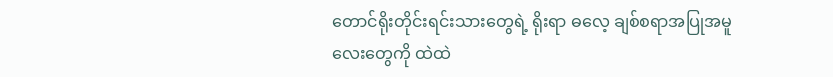တောင်ရိုးတိုင်းရင်းသားတွေရဲ့ ရိုးရာ ဓလေ့ ချစ်စရာအပြုအမူလေးတွေကို ထဲထဲ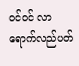ဝင်ဝင် လာရောက်လည်ပတ်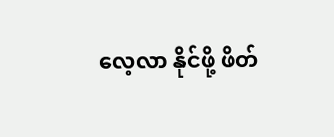လေ့လာ နိုင်ဖို့ ဖိတ်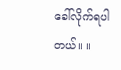ခေါ်လိုက်ရပါတယ်။ ။